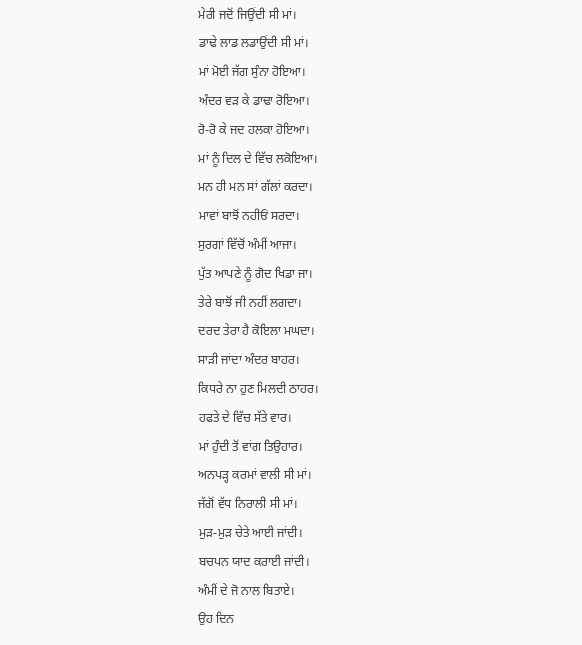ਮੇਰੀ ਜਦੋਂ ਜਿਉਂਦੀ ਸੀ ਮਾਂ।
ਡਾਢੇ ਲਾਡ ਲਡਾਉਂਦੀ ਸੀ ਮਾਂ।
ਮਾਂ ਮੋਈ ਜੱਗ ਸੁੰਨਾ ਹੋਇਆ।
ਅੰਦਰ ਵੜ ਕੇ ਡਾਢਾ ਰੋਇਆ।
ਰੋ-ਰੋ ਕੇ ਜਦ ਹਲਕਾ ਹੋਇਆ।
ਮਾਂ ਨੂੰ ਦਿਲ ਦੇ ਵਿੱਚ ਲਕੋਇਆ।
ਮਨ ਹੀ ਮਨ ਸਾਂ ਗੱਲਾਂ ਕਰਦਾ।
ਮਾਵਾਂ ਬਾਝੋਂ ਨਹੀਓਂ ਸਰਦਾ।
ਸੁਰਗਾਂ ਵਿੱਚੋਂ ਅੰਮੀਂ ਆਜਾ।
ਪੁੱਤ ਆਪਣੇ ਨੂੰ ਗੋਦ ਖਿਡਾ ਜਾ।
ਤੇਰੇ ਬਾਝੋਂ ਜੀ ਨਹੀਂ ਲਗਦਾ।
ਦਰਦ ਤੇਰਾ ਹੈ ਕੋਇਲਾ ਮਘਦਾ।
ਸਾੜੀ ਜਾਂਦਾ ਅੰਦਰ ਬਾਹਰ।
ਕਿਧਰੇ ਨਾ ਹੁਣ ਮਿਲਦੀ ਠਾਹਰ।
ਹਫਤੇ ਦੇ ਵਿੱਚ ਸੱਤੇ ਵਾਰ।
ਮਾਂ ਹੁੰਦੀ ਤੋਂ ਵਾਂਗ ਤਿਉਹਾਰ।
ਅਨਪੜ੍ਹ ਕਰਮਾਂ ਵਾਲੀ ਸੀ ਮਾਂ।
ਜੱਗੋਂ ਵੱਧ ਨਿਰਾਲੀ ਸੀ ਮਾਂ।
ਮੁੜ-ਮੁੜ ਚੇਤੇ ਆਈ ਜਾਂਦੀ।
ਬਚਪਨ ਯਾਦ ਕਰਾਈ ਜਾਂਦੀ।
ਅੰਮੀਂ ਦੇ ਜੋ ਨਾਲ ਬਿਤਾਏ।
ਉਹ ਦਿਨ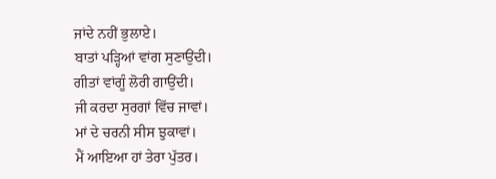ਜਾਂਦੇ ਨਹੀਂ ਭੁਲਾਏ।
ਬਾਤਾਂ ਪੜ੍ਹਿਆਂ ਵਾਂਗ ਸੁਣਾਉਂਦੀ।
ਗੀਤਾਂ ਵਾਂਗੂੰ ਲੋਰੀ ਗਾਉਂਦੀ।
ਜੀ ਕਰਦਾ ਸੁਰਗਾਂ ਵਿੱਚ ਜਾਵਾਂ।
ਮਾਂ ਦੇ ਚਰਨੀ ਸੀਸ ਝੁਕਾਵਾਂ।
ਮੈਂ ਆਇਆ ਹਾਂ ਤੇਰਾ ਪੁੱਤਰ।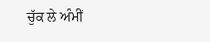ਚੁੱਕ ਲੇ ਅੰਮੀਂ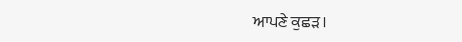ਆਪਣੇ ਕੁਛੜ।